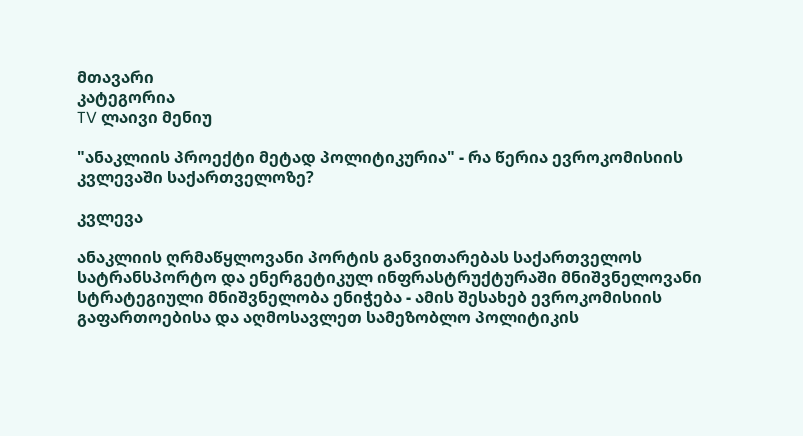მთავარი
კატეგორია
TV ლაივი მენიუ

"ანაკლიის პროექტი მეტად პოლიტიკურია" - რა წერია ევროკომისიის კვლევაში საქართველოზე?

კვლევა

ანაკლიის ღრმაწყლოვანი პორტის განვითარებას საქართველოს სატრანსპორტო და ენერგეტიკულ ინფრასტრუქტურაში მნიშვნელოვანი სტრატეგიული მნიშვნელობა ენიჭება - ამის შესახებ ევროკომისიის გაფართოებისა და აღმოსავლეთ სამეზობლო პოლიტიკის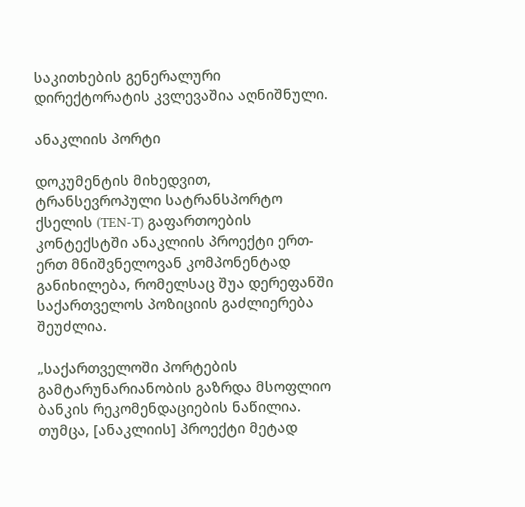საკითხების გენერალური დირექტორატის კვლევაშია აღნიშნული.

ანაკლიის პორტი

დოკუმენტის მიხედვით, ტრანსევროპული სატრანსპორტო ქსელის (TEN-T) გაფართოების კონტექსტში ანაკლიის პროექტი ერთ-ერთ მნიშვნელოვან კომპონენტად განიხილება, რომელსაც შუა დერეფანში საქართველოს პოზიციის გაძლიერება შეუძლია.

„საქართველოში პორტების გამტარუნარიანობის გაზრდა მსოფლიო ბანკის რეკომენდაციების ნაწილია. თუმცა, [ანაკლიის] პროექტი მეტად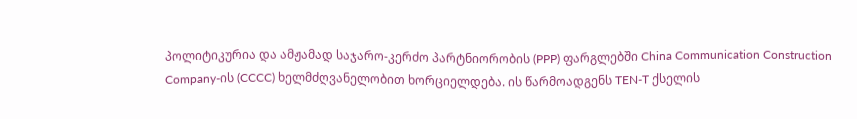პოლიტიკურია და ამჟამად საჯარო-კერძო პარტნიორობის (PPP) ფარგლებში China Communication Construction Company-ის (CCCC) ხელმძღვანელობით ხორციელდება. ის წარმოადგენს TEN-T ქსელის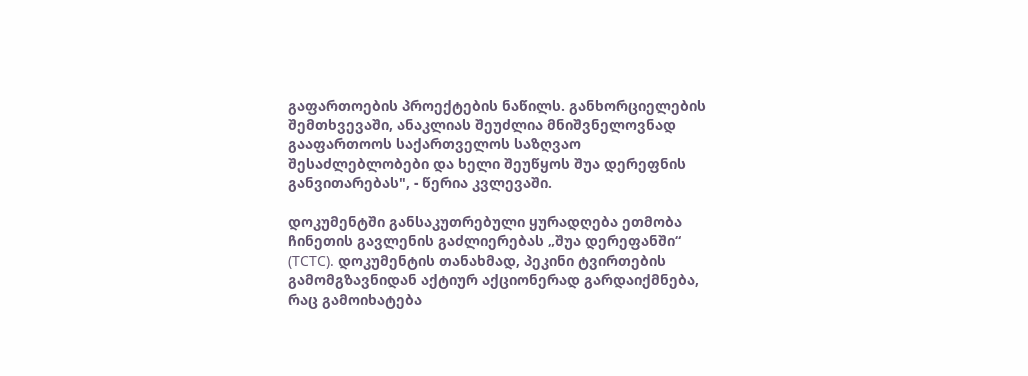გაფართოების პროექტების ნაწილს. განხორციელების შემთხვევაში, ანაკლიას შეუძლია მნიშვნელოვნად გააფართოოს საქართველოს საზღვაო შესაძლებლობები და ხელი შეუწყოს შუა დერეფნის განვითარებას", - წერია კვლევაში.

დოკუმენტში განსაკუთრებული ყურადღება ეთმობა ჩინეთის გავლენის გაძლიერებას „შუა დერეფანში“ (TCTC). დოკუმენტის თანახმად, პეკინი ტვირთების გამომგზავნიდან აქტიურ აქციონერად გარდაიქმნება, რაც გამოიხატება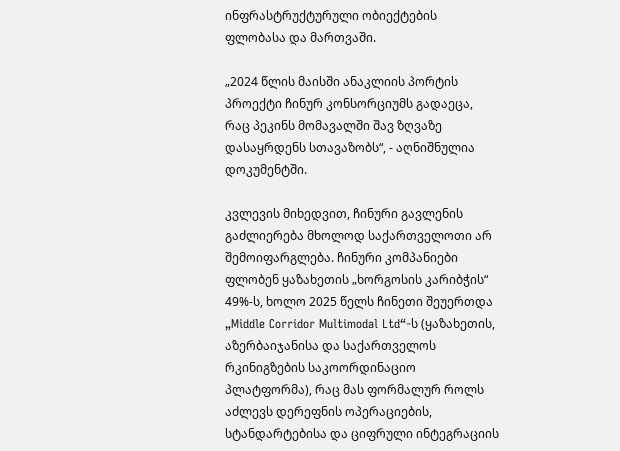ინფრასტრუქტურული ობიექტების ფლობასა და მართვაში.

„2024 წლის მაისში ანაკლიის პორტის პროექტი ჩინურ კონსორციუმს გადაეცა, რაც პეკინს მომავალში შავ ზღვაზე დასაყრდენს სთავაზობს“, - აღნიშნულია დოკუმენტში.

კვლევის მიხედვით, ჩინური გავლენის გაძლიერება მხოლოდ საქართველოთი არ შემოიფარგლება. ჩინური კომპანიები ფლობენ ყაზახეთის „ხორგოსის კარიბჭის“ 49%-ს, ხოლო 2025 წელს ჩინეთი შეუერთდა „Middle Corridor Multimodal Ltd“-ს (ყაზახეთის, აზერბაიჯანისა და საქართველოს რკინიგზების საკოორდინაციო პლატფორმა), რაც მას ფორმალურ როლს აძლევს დერეფნის ოპერაციების, სტანდარტებისა და ციფრული ინტეგრაციის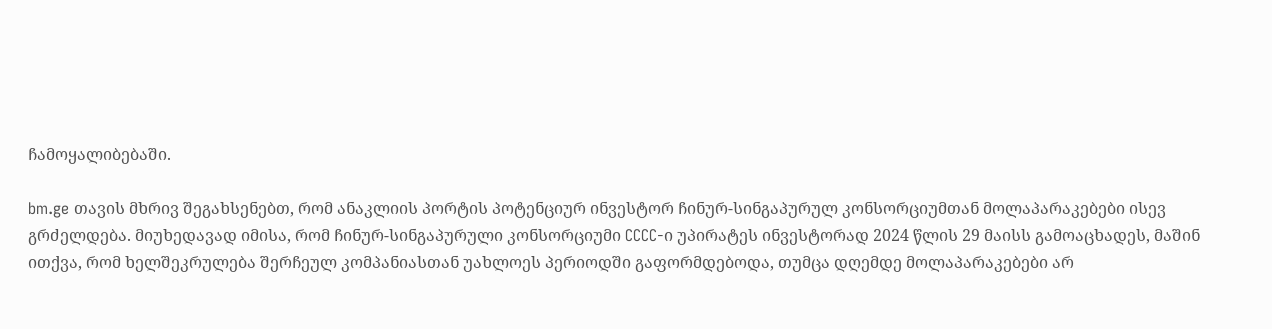ჩამოყალიბებაში.

bm.ge თავის მხრივ შეგახსენებთ, რომ ანაკლიის პორტის პოტენციურ ინვესტორ ჩინურ-სინგაპურულ კონსორციუმთან მოლაპარაკებები ისევ გრძელდება. მიუხედავად იმისა, რომ ჩინურ-სინგაპურული კონსორციუმი CCCC-ი უპირატეს ინვესტორად 2024 წლის 29 მაისს გამოაცხადეს, მაშინ ითქვა, რომ ხელშეკრულება შერჩეულ კომპანიასთან უახლოეს პერიოდში გაფორმდებოდა, თუმცა დღემდე მოლაპარაკებები არ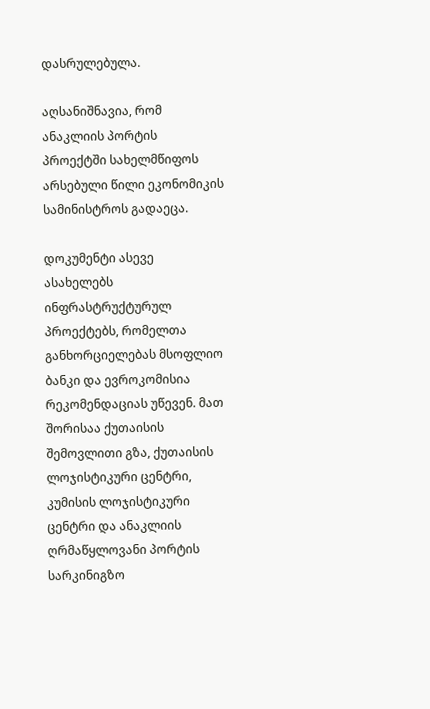დასრულებულა.

აღსანიშნავია, რომ ანაკლიის პორტის პროექტში სახელმწიფოს არსებული წილი ეკონომიკის სამინისტროს გადაეცა.

დოკუმენტი ასევე ასახელებს ინფრასტრუქტურულ პროექტებს, რომელთა განხორციელებას მსოფლიო ბანკი და ევროკომისია რეკომენდაციას უწევენ. მათ შორისაა ქუთაისის შემოვლითი გზა, ქუთაისის ლოჯისტიკური ცენტრი, კუმისის ლოჯისტიკური ცენტრი და ანაკლიის ღრმაწყლოვანი პორტის სარკინიგზო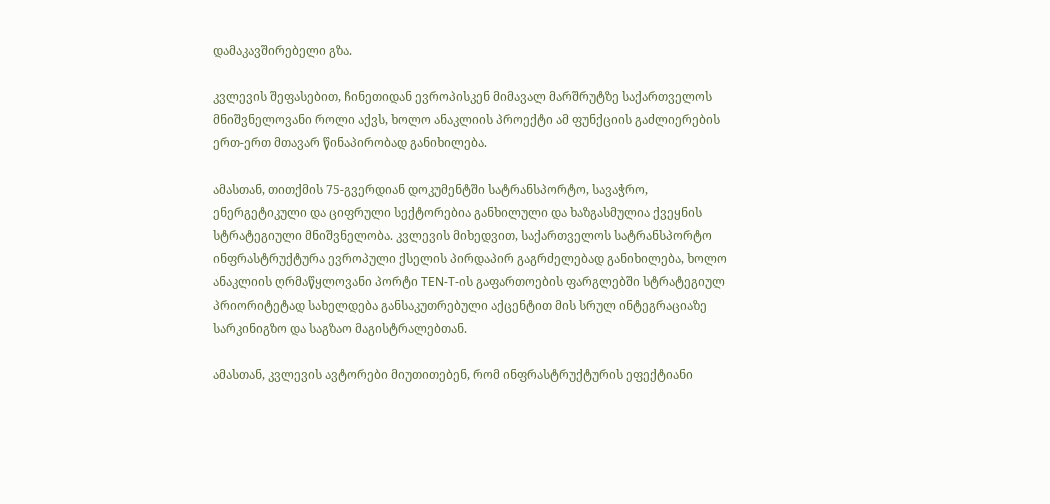დამაკავშირებელი გზა.

კვლევის შეფასებით, ჩინეთიდან ევროპისკენ მიმავალ მარშრუტზე საქართველოს მნიშვნელოვანი როლი აქვს, ხოლო ანაკლიის პროექტი ამ ფუნქციის გაძლიერების ერთ-ერთ მთავარ წინაპირობად განიხილება.

ამასთან, თითქმის 75-გვერდიან დოკუმენტში სატრანსპორტო, სავაჭრო, ენერგეტიკული და ციფრული სექტორებია განხილული და ხაზგასმულია ქვეყნის სტრატეგიული მნიშვნელობა. კვლევის მიხედვით, საქართველოს სატრანსპორტო ინფრასტრუქტურა ევროპული ქსელის პირდაპირ გაგრძელებად განიხილება, ხოლო ანაკლიის ღრმაწყლოვანი პორტი TEN-T-ის გაფართოების ფარგლებში სტრატეგიულ პრიორიტეტად სახელდება განსაკუთრებული აქცენტით მის სრულ ინტეგრაციაზე სარკინიგზო და საგზაო მაგისტრალებთან.

ამასთან, კვლევის ავტორები მიუთითებენ, რომ ინფრასტრუქტურის ეფექტიანი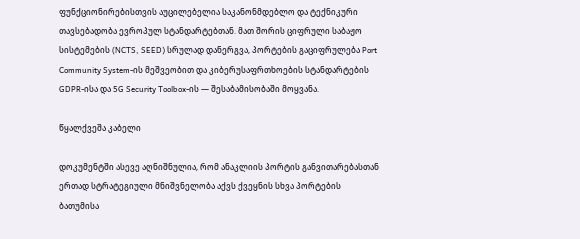ფუნქციონირებისთვის აუცილებელია საკანონმდებლო და ტექნიკური თავსებადობა ევროპულ სტანდარტებთან. მათ შორის ციფრული საბაჟო სისტემების (NCTS, SEED) სრულად დანერგვა, პორტების გაციფრულება Port Community System-ის მეშვეობით და კიბერუსაფრთხოების სტანდარტების GDPR-ისა და 5G Security Toolbox-ის — შესაბამისობაში მოყვანა.

წყალქვეშა კაბელი

დოკუმენტში ასევე აღნიშნულია, რომ ანაკლიის პორტის განვითარებასთან ერთად სტრატეგიული მნიშვნელობა აქვს ქვეყნის სხვა პორტების ბათუმისა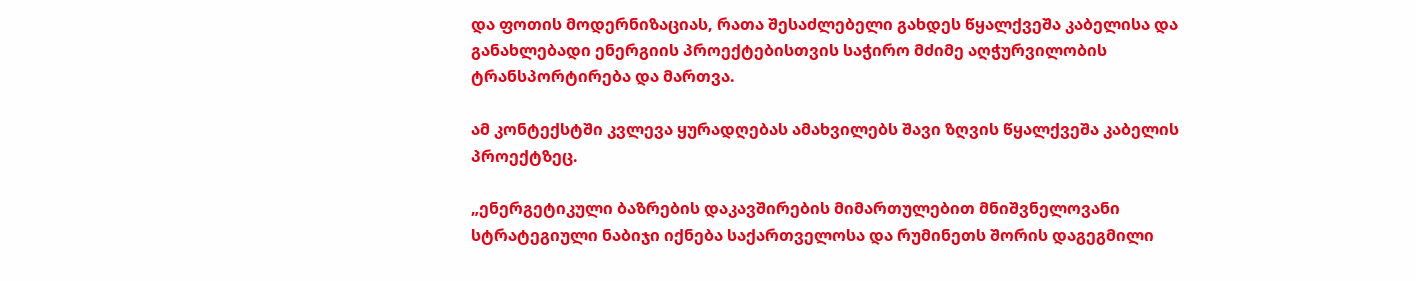და ფოთის მოდერნიზაციას, რათა შესაძლებელი გახდეს წყალქვეშა კაბელისა და განახლებადი ენერგიის პროექტებისთვის საჭირო მძიმე აღჭურვილობის ტრანსპორტირება და მართვა.

ამ კონტექსტში კვლევა ყურადღებას ამახვილებს შავი ზღვის წყალქვეშა კაბელის პროექტზეც.

„ენერგეტიკული ბაზრების დაკავშირების მიმართულებით მნიშვნელოვანი სტრატეგიული ნაბიჯი იქნება საქართველოსა და რუმინეთს შორის დაგეგმილი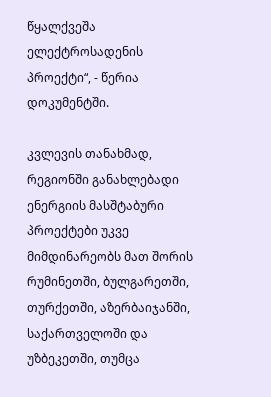წყალქვეშა ელექტროსადენის პროექტი“, - წერია დოკუმენტში.

კვლევის თანახმად, რეგიონში განახლებადი ენერგიის მასშტაბური პროექტები უკვე მიმდინარეობს მათ შორის რუმინეთში, ბულგარეთში, თურქეთში, აზერბაიჯანში, საქართველოში და უზბეკეთში, თუმცა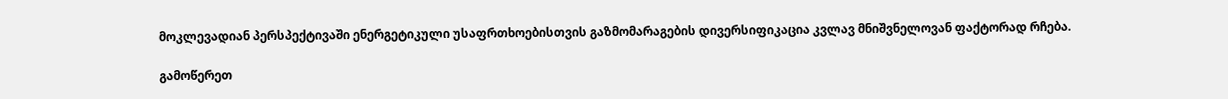მოკლევადიან პერსპექტივაში ენერგეტიკული უსაფრთხოებისთვის გაზმომარაგების დივერსიფიკაცია კვლავ მნიშვნელოვან ფაქტორად რჩება.

გამოწერეთ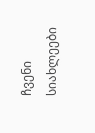ჩვენი სიახლეები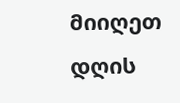მიიღეთ დღის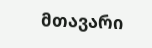მთავარი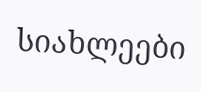სიახლეები